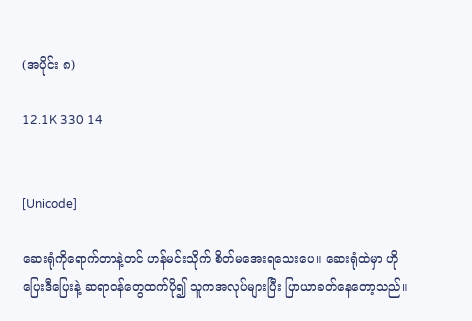(အပိုင်း ၈)

12.1K 330 14


[Unicode]

ဆေးရုံကိုရောက်တာနဲ့တင် ဟန်မင်းသိုက် စိတ်မအေးရသေးပေ။ ဆေးရုံထဲမှာ ဟိုပြေးဒီပြေးနဲ့ ဆရာ၀န်တွေထက်ပို၍ သူကအလုပ်များပြီး ပြာယာခတ်နေတော့သည်။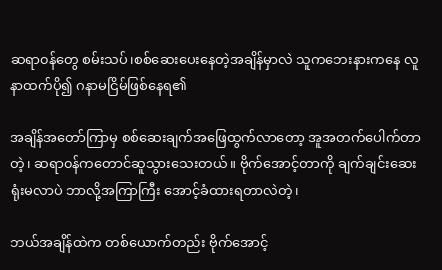ဆရာ၀န်‌တွေ‌ စမ်းသပ်၊စစ်ဆေး‌ပေးနေတဲ့အချိန်မှာလဲ သူကဘေးနားကနေ လူနာထက်ပို၍ ဂနာမငြိမ်ဖြစ်နေရ၏

အချိန်အတော်ကြာမှ စစ်ဆေးချက်အဖြေထွက်လာတော့ အူအတက်ပေါက်တာတဲ့၊ ဆရာ၀န်ကတောင်ဆူသွားသေးတယ်။ ဗိုက်အောင့်တာကို ချက်ချင်းဆေးရုံးမလာပဲ ဘာလို့အကြာကြီး အောင့်ခံထားရတာလဲတဲ့၊

ဘယ်အချိန်ထဲက တစ်ယောက်တည်း ဗိုက်အောင့်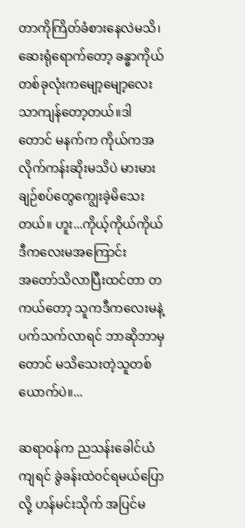တာကိုကြိတ်ခံစားနေလဲမသိ၊ ဆေးရုံရောက်တော့ ခန္ဓာကိုယ်တစ်ခုလုံးကမျော့မျော့လေးသာကျန်တော့တယ်။ဒါတောင် မနက်က ကိုယ်ကအလိုက်ကန်းဆိုးမသိပဲ မားမားချဉ်စပ်တွေကျွေးခဲ့မိသေးတယ်။ ဟူး...ကိုယ့်ကိုယ်ကိုယ် ဒီကလေးမအကြောင်း အ‌တော်သိလာပြီးထင်တာ တကယ်တော့ သူကဒီကလေးမနဲ့ပက်သက်လာရင် ဘာဆိုဘာမှတောင် မသိသေးတဲ့သူ‌တစ်ယောက်ပဲ။...

ဆရာ၀န်က ညသန်းခေါင်ယံကျရင် ခွဲခန်းထဲ၀င်ရမယ်ပြောလို့ ဟန်မင်းသိုက် အပြင်မ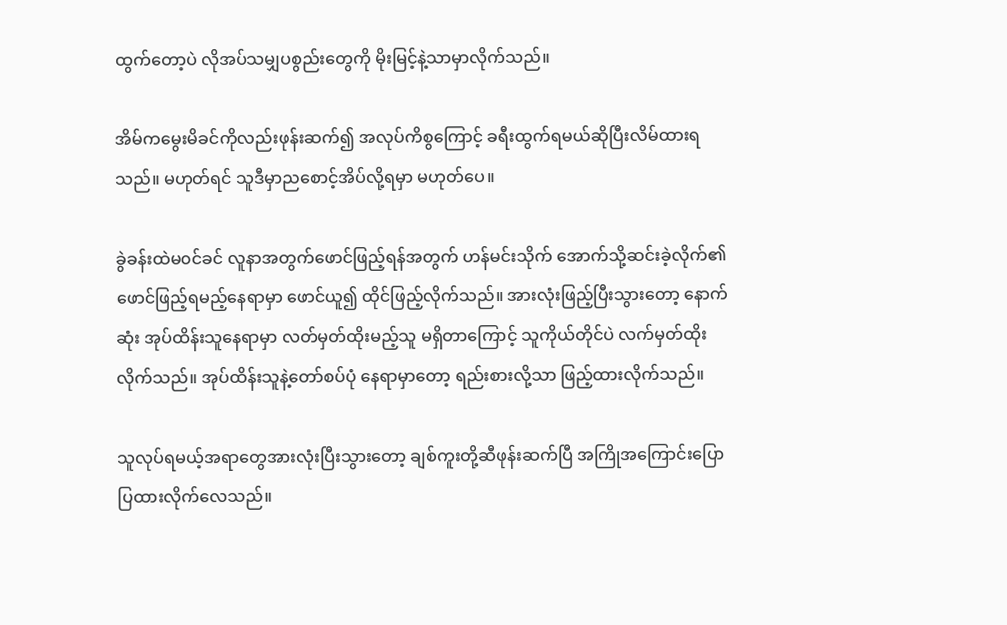ထွက်တော့ပဲ လိုအပ်သမျှပစွည်း‌တွေကို မိုးမြင့်နဲ့သာမှာလိုက်သည်။

အိမ်က‌မွေးမိခင်ကိုလည်းဖုန်းဆက်၍ အလုပ်ကိစွကြောင့် ခရီးထွက်ရမယ်ဆိုပြီးလိမ်ထားရသည်။ မဟုတ်ရင် သူဒီမှာညစောင့်အိပ်လို့ရမှာ မဟုတ်ပေ။

ခွဲခန်းထဲမ၀င်ခင် လူနာအတွက်ဖောင်ဖြည့်ရန်အတွက် ဟန်မင်းသိုက် အောက်သို့ဆင်းခဲ့လိုက်၏ ဖောင်ဖြည့်ရမည့်နေရာမှာ ဖောင်ယူ၍ ထိုင်ဖြည့်လိုက်သည်။ အားလုံးဖြည့်ပြီးသွားတော့ နောက်ဆုံး အုပ်ထိန်းသူနေရာမှာ လတ်မှတ်ထိုးမည့်သူ မရှိ‌တာကြောင့် သူကိုယ်တိုင်ပဲ လက်မှတ်ထိုးလိုက်သည်။ အုပ်ထိန်းသူနဲ့တော်စပ်ပုံ နေရာမှာတော့ ရည်းစားလို့သာ ဖြည့်ထားလိုက်သည်။

သူလုပ်ရမယ့်အရာတွေအားလုံးပြီးသွားတော့ ချစ်ကူးတို့ဆီဖုန်းဆက်ပြီ အကြိုအကြောင်းပြောပြထားလိုက်လေသည်။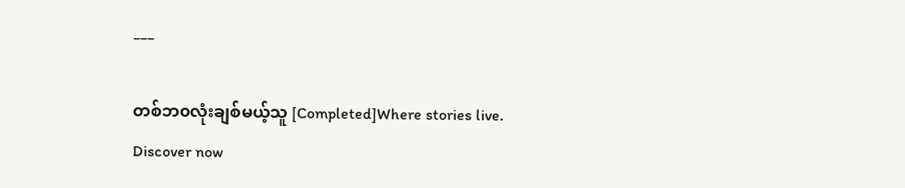___

တစ်ဘ၀လုံးချစ်မယ့်သူ [Completed]Where stories live. Discover now